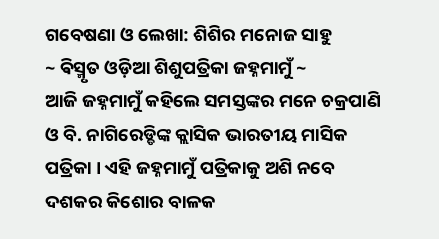ଗବେଷଣା ଓ ଲେଖା: ଶିଶିର ମନୋଜ ସାହୁ
~ ଵିସ୍ମୃତ ଓଡ଼ିଆ ଶିଶୁପତ୍ରିକା ଜହ୍ନମାମୁଁ ~
ଆଜି ଜହ୍ନମାମୁଁ କହିଲେ ସମସ୍ତଙ୍କର ମନେ ଚକ୍ରପାଣି ଓ ବି. ନାଗିରେଡ୍ଡିଙ୍କ କ୍ଲାସିକ ଭାରତୀୟ ମାସିକ ପତ୍ରିକା । ଏହି ଜହ୍ନମାମୁଁ ପତ୍ରିକାକୁ ଅଶି ନବେ ଦଶକର କିଶୋର ବାଳକ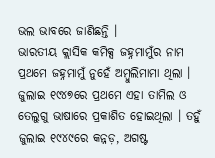ଭଲ ଭାବରେ ଜାଣିଛନ୍ତି ।
ଭାରତୀୟ କ୍ଲାସିକ କମିକ୍ସ ଜହ୍ନମାମୁଁର ନାମ ପ୍ରଥମେ ଜହ୍ନମାମୁଁ ନୁହେଁ ଅମ୍ବୁଲିମାମା ଥିଲା । ଜୁଲାଇ ୧୯୪୭ରେ ପ୍ରଥମେ ଏହା ତାମିଲ ଓ ତେଲୁଗୁ ଭାଷାରେ ପ୍ରକାଶିତ ହୋଇଥିଲା । ତହୁଁ ଜୁଲାଇ ୧୯୪୯ରେ କନ୍ନଡ଼, ଅଗଷ୍ଟ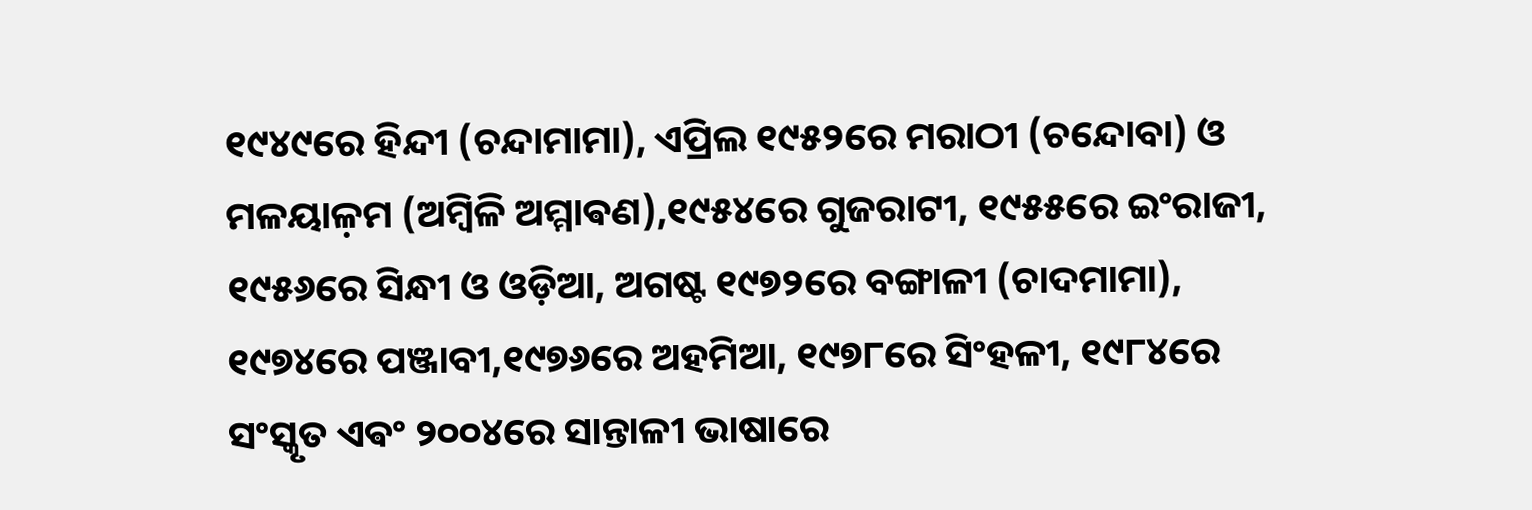୧୯୪୯ରେ ହିନ୍ଦୀ (ଚନ୍ଦାମାମା), ଏପ୍ରିଲ ୧୯୫୨ରେ ମରାଠୀ (ଚନ୍ଦୋବା) ଓ ମଳୟାଳ଼ମ (ଅମ୍ବିଳି ଅମ୍ମାଵଣ),୧୯୫୪ରେ ଗୁଜରାଟୀ, ୧୯୫୫ରେ ଇଂରାଜୀ, ୧୯୫୬ରେ ସିନ୍ଧୀ ଓ ଓଡ଼ିଆ, ଅଗଷ୍ଟ ୧୯୭୨ରେ ବଙ୍ଗାଳୀ (ଚାଦମାମା), ୧୯୭୪ରେ ପଞ୍ଜାବୀ,୧୯୭୬ରେ ଅହମିଆ, ୧୯୭୮ରେ ସିଂହଳୀ, ୧୯୮୪ରେ ସଂସ୍କୃତ ଏଵଂ ୨୦୦୪ରେ ସାନ୍ତାଳୀ ଭାଷାରେ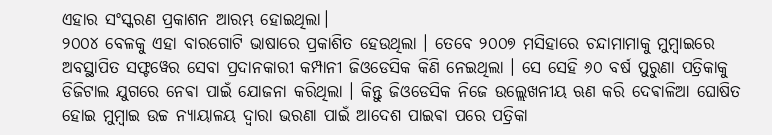ଏହାର ସଂସ୍କରଣ ପ୍ରକାଶନ ଆରମ୍ଭ ହୋଇଥିଲା।
୨୦୦୪ ବେଳକୁ ଏହା ବାରଗୋଟି ଭାଷାରେ ପ୍ରକାଶିତ ହେଉଥିଲା । ତେବେ ୨୦୦୭ ମସିହାରେ ଚନ୍ଦାମାମାକୁ ମୁମ୍ବାଇରେ ଅବସ୍ଥାପିତ ସଫ୍ଟୱେର ସେବା ପ୍ରଦାନକାରୀ କମ୍ପାନୀ ଜିଓଡେସିକ କିଣି ନେଇଥିଲା । ସେ ସେହି ୬୦ ବର୍ଷ ପୁରୁଣା ପତ୍ରିକାକୁ ଡିଜିଟାଲ ଯୁଗରେ ନେଵା ପାଇଁ ଯୋଜନା କରିଥିଲା । କିନ୍ତୁ ଜିଓଡେସିକ ନିଜେ ଉଲ୍ଲେଖନୀୟ ଋଣ କରି ଦେଵାଳିଆ ଘୋଷିତ ହୋଇ ମୁମ୍ବାଇ ଉଚ୍ଚ ନ୍ୟାୟାଳୟ ଦ୍ୱାରା ଭରଣା ପାଇଁ ଆଦେଶ ପାଇଵା ପରେ ପତ୍ରିକା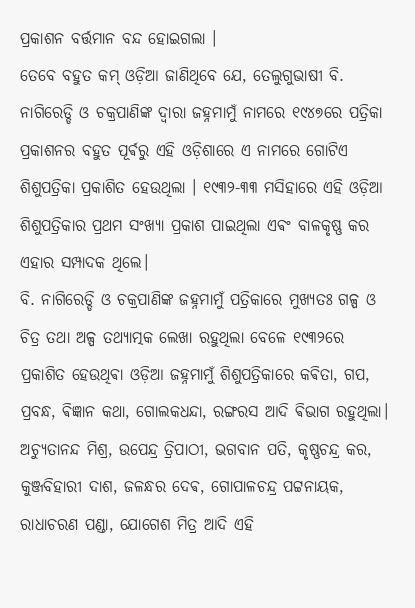ପ୍ରକାଶନ ବର୍ତ୍ତମାନ ବନ୍ଦ ହୋଇଗଲା ।
ତେବେ ବହୁତ କମ୍ ଓଡ଼ିଆ ଜାଣିଥିବେ ଯେ, ତେଲୁଗୁଭାଷୀ ବି. ନାଗିରେଡ୍ଡି ଓ ଚକ୍ରପାଣିଙ୍କ ଦ୍ଵାରା ଜହ୍ନମାମୁଁ ନାମରେ ୧୯୪୭ରେ ପତ୍ରିକା ପ୍ରକାଶନର ବହୁତ ପୂର୍ଵରୁ ଏହି ଓଡ଼ିଶାରେ ଏ ନାମରେ ଗୋଟିଏ ଶିଶୁପତ୍ରିକା ପ୍ରକାଶିତ ହେଉଥିଲା । ୧୯୩୨-୩୩ ମସିହାରେ ଏହି ଓଡ଼ିଆ ଶିଶୁପତ୍ରିକାର ପ୍ରଥମ ସଂଖ୍ୟା ପ୍ରକାଶ ପାଇଥିଲା ଏଵଂ ବାଳକୃଷ୍ଣ କର ଏହାର ସମ୍ପାଦକ ଥିଲେ।
ବି. ନାଗିରେଡ୍ଡି ଓ ଚକ୍ରପାଣିଙ୍କ ଜହ୍ନମାମୁଁ ପତ୍ରିକାରେ ମୁଖ୍ୟତଃ ଗଳ୍ପ ଓ ଚିତ୍ର ତଥା ଅଳ୍ପ ତଥ୍ୟାତ୍ମକ ଲେଖା ରହୁଥିଲା ବେଳେ ୧୯୩୨ରେ ପ୍ରକାଶିତ ହେଉଥିଵା ଓଡ଼ିଆ ଜହ୍ନମାମୁଁ ଶିଶୁପତ୍ରିକାରେ କଵିତା, ଗପ, ପ୍ରବନ୍ଧ, ଵିଜ୍ଞାନ କଥା, ଗୋଲକଧନ୍ଦା, ରଙ୍ଗରସ ଆଦି ଵିଭାଗ ରହୁଥିଲା। ଅଚ୍ୟୁତାନନ୍ଦ ମିଶ୍ର, ଉପେନ୍ଦ୍ର ତ୍ରିପାଠୀ, ଭଗବାନ ପତି, କୃଷ୍ଣଚନ୍ଦ୍ର କର, କୁଞ୍ଜବିହାରୀ ଦାଶ, ଜଳନ୍ଧର ଦେଵ, ଗୋପାଳଚନ୍ଦ୍ର ପଟ୍ଟନାୟକ, ରାଧାଚରଣ ପଣ୍ଡା, ଯୋଗେଶ ମିତ୍ର ଆଦି ଏହି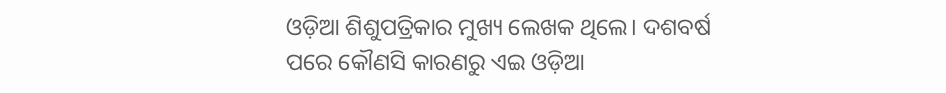ଓଡ଼ିଆ ଶିଶୁପତ୍ରିକାର ମୁଖ୍ୟ ଲେଖକ ଥିଲେ। ଦଶବର୍ଷ ପରେ କୌଣସି କାରଣରୁ ଏଇ ଓଡ଼ିଆ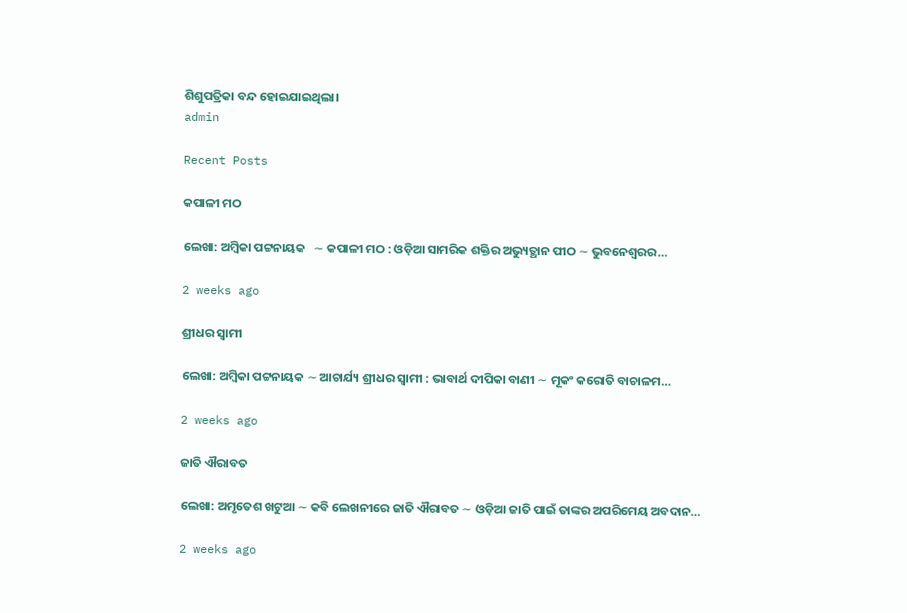ଶିଶୁପତ୍ରିକା ବନ୍ଦ ହୋଇଯାଇଥିଲା।
admin

Recent Posts

କପାଳୀ ମଠ

ଲେଖା: ଅମ୍ବିକା ପଟ୍ଟନାୟକ   ∼ କପାଳୀ ମଠ : ଓଡ଼ିଆ ସାମରିକ ଶକ୍ତିର ଅଭ୍ୟୁତ୍ଥାନ ପୀଠ ∼ ଭୁବନେଶ୍ୱରର…

2 weeks ago

ଶ୍ରୀଧର ସ୍ୱାମୀ

ଲେଖା: ଅମ୍ବିକା ପଟ୍ଟନାୟକ ∼ ଆଚାର୍ଯ୍ୟ ଶ୍ରୀଧର ସ୍ୱାମୀ : ଭାବାର୍ଥ ଦୀପିକା ବାଣୀ ∼ ମୂକଂ କରୋତି ବାଚାଳମ…

2 weeks ago

ଜାତି ଐରାବତ

ଲେଖା: ଅମୃତେଶ ଖଟୁଆ ∼ କବି ଲେଖନୀରେ ଜାତି ଐରାବତ ∼ ଓଡ଼ିଆ ଜାତି ପାଇଁ ତାଙ୍କର ଅପରିମେୟ ଅବଦାନ…

2 weeks ago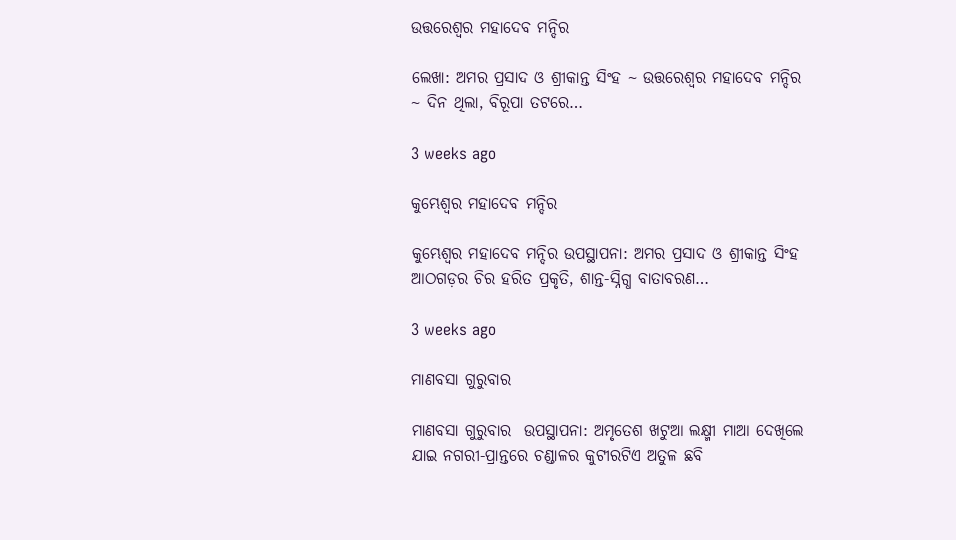ଉତ୍ତରେଶ୍ଵର ମହାଦେବ ମନ୍ଦିର

ଲେଖା: ଅମର ପ୍ରସାଦ ଓ ଶ୍ରୀକାନ୍ତ ସିଂହ ~ ଉତ୍ତରେଶ୍ଵର ମହାଦେବ ମନ୍ଦିର ~ ଦିନ ଥିଲା, ବିରୂପା ତଟରେ…

3 weeks ago

କୁମ୍ଭେଶ୍ୱର ମହାଦେବ ମନ୍ଦିର

କୁମ୍ଭେଶ୍ୱର ମହାଦେବ ମନ୍ଦିର ଉପସ୍ଥାପନା: ଅମର ପ୍ରସାଦ ଓ ଶ୍ରୀକାନ୍ତ ସିଂହ  ଆଠଗଡ଼ର ଚିର ହରିତ ପ୍ରକୃତି, ଶାନ୍ତ-ସ୍ନିଗ୍ଧ ବାତାବରଣ…

3 weeks ago

ମାଣବସା ଗୁରୁବାର

ମାଣବସା ଗୁରୁବାର  ଉପସ୍ଥାପନା: ଅମୃତେଶ ଖଟୁଆ ଲକ୍ଷ୍ମୀ ମାଆ ଦେଖିଲେ ଯାଇ ନଗରୀ-ପ୍ରାନ୍ତରେ ଚଣ୍ଡାଳର କୁଟୀରଟିଏ ଅତୁଳ ଛବି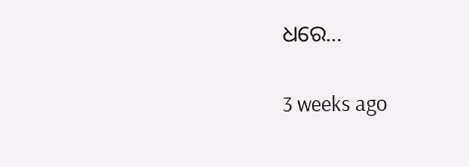ଧରେ…

3 weeks ago